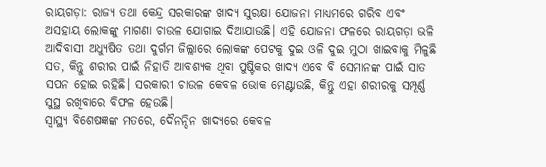ରାୟଗଡ଼ା: ରାଜ୍ୟ ତଥା କେନ୍ଦ୍ର ସରକାରଙ୍କ ଖାଦ୍ୟ ସୁରକ୍ଷା ଯୋଜନା ମାଧ୍ୟମରେ ଗରିବ ଏବଂ ଅସହାୟ ଲୋକଙ୍କୁ ମାଗଣା ଚାଉଳ ଯୋଗାଇ ଦିଆଯାଉଛି। ଏହି ଯୋଜନା ଫଳରେ ରାୟଗଡ଼ା ଭଳି ଆଦିବାସୀ ଅଧ୍ୟୁଷିତ ତଥା ଦୁର୍ଗମ ଜିଲ୍ଲାରେ ଲୋକଙ୍କ ପେଟକୁ ଦୁଇ ଓଳି ଦୁଇ ମୁଠା ଖାଇବାକୁ ମିଳୁଛି ସତ, କିନ୍ତୁ ଶରୀର ପାଇଁ ନିହାତି ଆବଶ୍ୟକ ଥିବା ପୁଷ୍ଟିକର ଖାଦ୍ୟ ଏବେ ବି ସେମାନଙ୍କ ପାଇଁ ସାତ ସପନ ହୋଇ ରହିଛି। ସରକାରୀ ଚାଉଳ କେବଳ ଭୋକ ମେଣ୍ଟାଉଛି, କିନ୍ତୁ ଏହା ଶରୀରକୁ ସମ୍ପୂର୍ଣ୍ଣ ସୁସ୍ଥ ରଖିବାରେ ବିଫଳ ହେଉଛି।
ସ୍ୱାସ୍ଥ୍ୟ ବିଶେଷଜ୍ଞଙ୍କ ମତରେ, ଦୈନନ୍ଦିନ ଖାଦ୍ୟରେ କେବଳ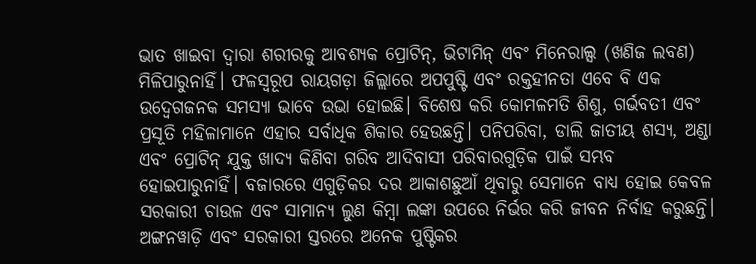ଭାତ ଖାଇବା ଦ୍ୱାରା ଶରୀରକୁ ଆବଶ୍ୟକ ପ୍ରୋଟିନ୍, ଭିଟାମିନ୍ ଏବଂ ମିନେରାଲ୍ସ (ଖଣିଜ ଲବଣ) ମିଳିପାରୁନାହିଁ। ଫଳସ୍ୱରୂପ ରାୟଗଡ଼ା ଜିଲ୍ଲାରେ ଅପପୁଷ୍ଟି ଏବଂ ରକ୍ତହୀନତା ଏବେ ବି ଏକ ଉଦ୍ବେଗଜନକ ସମସ୍ୟା ଭାବେ ଉଭା ହୋଇଛି। ବିଶେଷ କରି କୋମଳମତି ଶିଶୁ, ଗର୍ଭବତୀ ଏବଂ ପ୍ରସୂତି ମହିଳାମାନେ ଏହାର ସର୍ବାଧିକ ଶିକାର ହେଉଛନ୍ତି। ପନିପରିବା, ଡାଲି ଜାତୀୟ ଶସ୍ୟ, ଅଣ୍ଡା ଏବଂ ପ୍ରୋଟିନ୍ ଯୁକ୍ତ ଖାଦ୍ୟ କିଣିବା ଗରିବ ଆଦିବାସୀ ପରିବାରଗୁଡ଼ିକ ପାଇଁ ସମ୍ଭବ ହୋଇପାରୁନାହିଁ। ବଜାରରେ ଏଗୁଡ଼ିକର ଦର ଆକାଶଛୁଆଁ ଥିବାରୁ ସେମାନେ ବାଧ୍ୟ ହୋଇ କେବଳ ସରକାରୀ ଚାଉଳ ଏବଂ ସାମାନ୍ୟ ଲୁଣ କିମ୍ବା ଲଙ୍କା ଉପରେ ନିର୍ଭର କରି ଜୀବନ ନିର୍ବାହ କରୁଛନ୍ତି।
ଅଙ୍ଗନୱାଡ଼ି ଏବଂ ସରକାରୀ ସ୍ତରରେ ଅନେକ ପୁଷ୍ଟିକର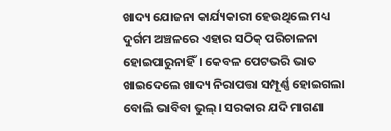ଖାଦ୍ୟ ଯୋଜନା କାର୍ଯ୍ୟକାରୀ ହେଉଥିଲେ ମଧ୍ୟ ଦୁର୍ଗମ ଅଞ୍ଚଳରେ ଏହାର ସଠିକ୍ ପରିଚାଳନା ହୋଇପାରୁନାହିଁ। କେବଳ ପେଟଭରି ଭାତ ଖାଇଦେଲେ ଖାଦ୍ୟ ନିରାପତ୍ତା ସମ୍ପୂର୍ଣ୍ଣ ହୋଇଗଲା ବୋଲି ଭାବିବା ଭୁଲ୍। ସରକାର ଯଦି ମାଗଣା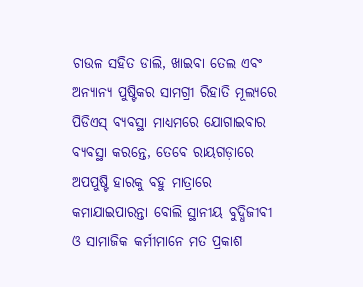ଚାଉଳ ସହିତ ଡାଲି, ଖାଇବା ତେଲ ଏବଂ ଅନ୍ୟାନ୍ୟ ପୁଷ୍ଟିକର ସାମଗ୍ରୀ ରିହାତି ମୂଲ୍ୟରେ ପିଡିଏସ୍ ବ୍ୟବସ୍ଥା ମାଧ୍ୟମରେ ଯୋଗାଇବାର ବ୍ୟବସ୍ଥା କରନ୍ତେ, ତେବେ ରାୟଗଡ଼ାରେ ଅପପୁଷ୍ଟି ହାରକୁ ବହୁ ମାତ୍ରାରେ କମାଯାଇପାରନ୍ତା ବୋଲି ସ୍ଥାନୀୟ ବୁଦ୍ଧିଜୀବୀ ଓ ସାମାଜିକ କର୍ମୀମାନେ ମତ ପ୍ରକାଶ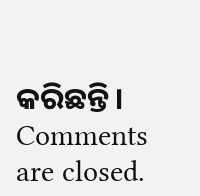କରିଛନ୍ତି।
Comments are closed.